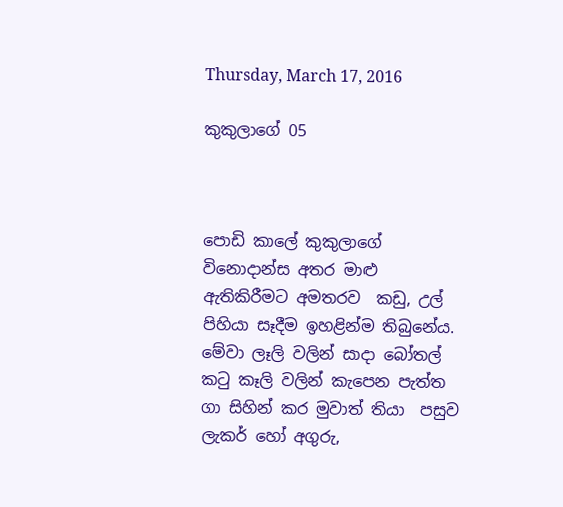Thursday, March 17, 2016

කුකුලාගේ 05



පොඩි කාලේ කුකුලාගේ විනොදාන්ස අතර මාළු ඇතිකිරීමට අමතරව  කඩු, උල් පිහියා සෑදීම ඉහළින්ම තිබුනේය. මේවා ලෑලි වලින් සාදා බෝතල් කටු කෑලි වලින් කැපෙන පැත්ත ගා සිහින් කර මුවාත් තියා  පසුව ලැකර් හෝ අගුරු,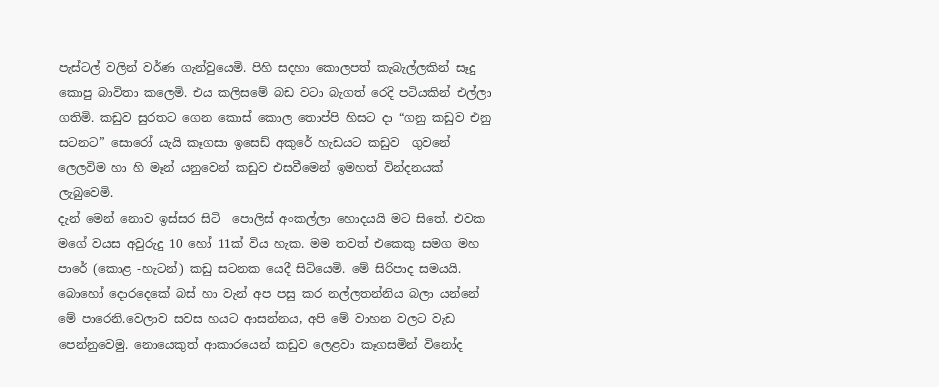පැස්ටල් වලින් වර්ණ ගැන්වුයෙමි. පිහි සදහා කොලපත් කැබැල්ලකින් සෑදු කොපු බාවිතා කලෙමි. එය කලිසමේ බඩ වටා බැගත් රෙදි පටියකින් එල්ලා ගතිමි. කඩුව සුරතට ගෙන කොස් කොල තොප්පි හිසට දා “ගනු කඩුව එනු සටනට” සොරෝ යැයි කෑගසා ඉසෙඩ් අකුරේ හැඩයට කඩුව  ගුවනේ ලෙලවිම හා හි මෑන් යනුවෙන් කඩුව එසවීමෙන් ඉමහත් වින්දනයක් ලැබුවෙමි.
දැන් මෙන් නොව ඉස්සර සිටි  පොලිස් අංකල්ලා හොදයයි මට සිතේ. එවක මගේ වයස අවුරුදු 10 හෝ 11ක් විය හැක. මම තවත් එකෙකු සමග මහ පාරේ (කොළ -හැටන්) කඩු සටනක යෙදී සිටියෙමි. මේ සිරිපාද සමයයි. බොහෝ දොරදෙකේ බස් හා වැන් අප පසු කර නල්ලතන්නිය බලා යන්නේ මේ පාරෙනි.වෙලාව සවස හයට ආසන්නය, අපි මේ වාහන වලට වැඩ පෙන්නුවෙමු. නොයෙකුත් ආකාරයෙන් කඩුව ලෙළවා කෑගසමින් විනෝද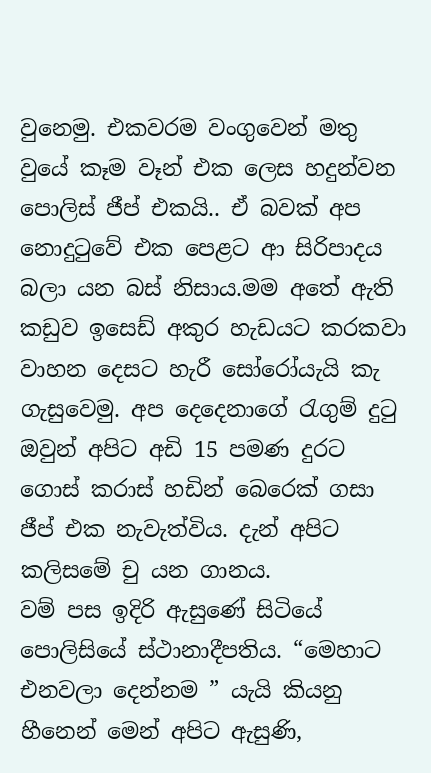වුනෙමු. එකවරම වංගුවෙන් මතු වුයේ කෑම වෑන් එක ලෙස හදුන්වන පොලිස් ජීප් එකයි.. ඒ බවක් අප නොදුටුවේ එක පෙළට ආ සිරිපාදය බලා යන බස් නිසාය.මම අතේ ඇති කඩුව ඉසෙඩ් අකුර හැඩයට කරකවා වාහන දෙසට හැරී සෝරෝයැයි කැ ගැසුවෙමු. අප දෙදෙනාගේ රැගුම් දුටු ඔවුන් අපිට අඩි 15 පමණ දුරට ගොස් කරාස් හඩින් බෙරෙක් ගසා ජීප් එක නැවැත්විය. දැන් අපිට කලිසමේ චු යන ගානය.
වම් පස ඉදිරි ඇසුණේ සිටියේ පොලිසියේ ස්ථානාදීපතිය. “මෙහාට එනවලා දෙන්නම ” යැයි කියනු හීනෙන් මෙන් අපිට ඇසුණි,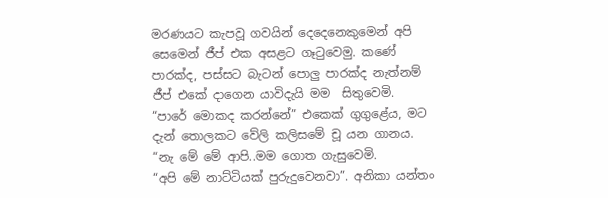මරණයට කැපවූ ගවයින් දෙදෙනෙකුමෙන් අපි සෙමෙන් ජීප් එක අසළට ගෑටුවෙමු. කණේ පාරක්ද, පස්සට බැටන් පොලු පාරක්ද නැත්නම් ජීප් එකේ දාගෙන යාවිදැයි මම  සිතුවෙමි.
“පාරේ මොකද කරන්නේ” එකෙක් ගුගුළේය, මට දැන් තොලකට වේලි කලිසමේ චූ යන ගානය. “නැ මේ මේ ආපි..මම ගොත ගැසුවෙමි.
“අපි මේ නාට්ටියක් පුරුදුවෙනවා”. අනිකා යන්තං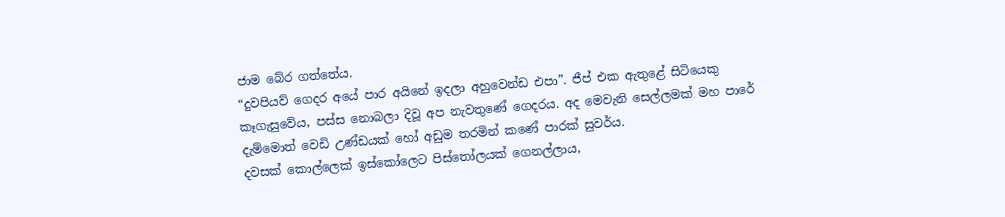ජාම බේර ගත්තේය.
“දුවපියව් ගෙදර අයේ පාර අයිනේ ඉදලා අහුවෙන්ඩ එපා”. ජීප් එක ඇතුළේ සිටියෙකු කෑගැසුවේය, පස්ස නොබලා දිවූ අප නැවතුණේ ගෙදරය. අද මෙවැනි සෙල්ලමක් මහ පාරේ  දැම්මොත් වෙඩි උණ්ඩයක් හෝ අඩුම තරමින් කණේ පාරක් සුවර්ය.
දවසක් කොල්ලෙක් ඉස්කෝලෙට පිස්තෝලයක් ගෙනල්ලාය,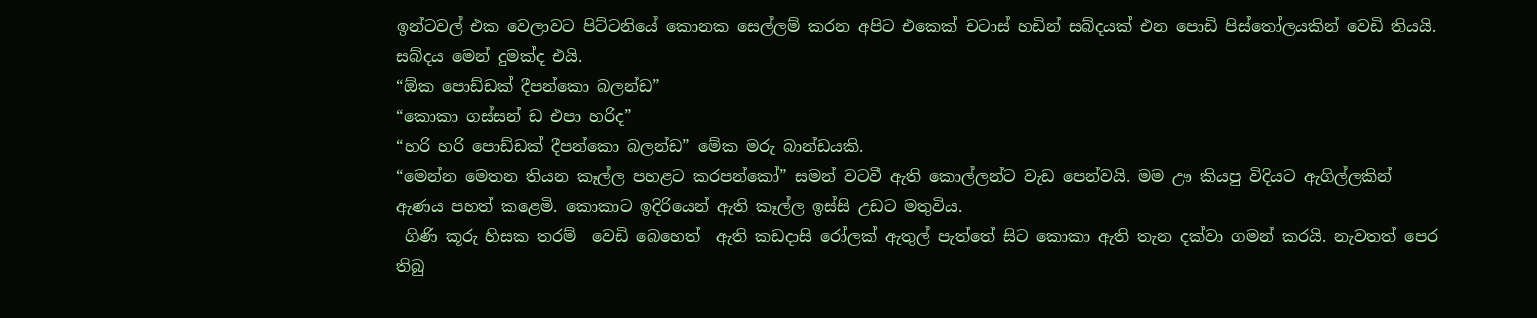ඉන්ටවල් එක වෙලාවට පිට්ටනියේ කොනක සෙල්ලම් කරන අපිට එකෙක් චටාස් හඩින් සබ්දයක් එන පොඩි පිස්තෝලයකින් වෙඩි තියයි. සබ්දය මෙන් දුමක්ද එයි.
“ඕක පොඩ්ඩක් දීපන්කො බලන්ඩ”
“කොකා ගස්සන් ඩ එපා හරිද”
“හරි හරි පොඩ්ඩක් දීපන්කො බලන්ඩ” මේක මරු බාන්ඩයකි.
“මෙන්න මෙතන තියන කෑල්ල පහළට කරපන්කෝ” සමන් වටවී ඇති කොල්ලන්ට වැඩ පෙන්වයි. මම ඌ කියපු විදියට ඇගිල්ලකින් ඇණය පහත් කළෙමි. කොකාට ඉදිරියෙන් ඇති කෑල්ල ඉස්සි උඩට මතුවිය.
 ගිණි කූරු හිසක තරම්  වෙඩි බෙහෙත්  ඇති කඩදාසි රෝලක් ඇතුල් පැත්තේ සිට කොකා ඇති තැන දක්වා ගමන් කරයි. නැවතත් පෙර තිබු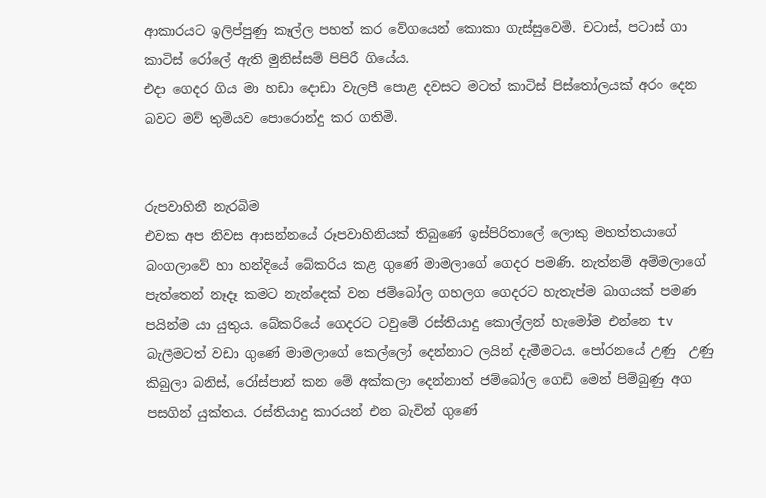ආකාරයට ඉලිප්පුණු කෑල්ල පහත් කර වේගයෙන් කොකා ගැස්සුවෙමි. චටාස්, පටාස් ගා කාටිස් රෝලේ ඇති මුනිස්සම් පිපිරී ගියේය.
එදා ගෙදර ගිය මා හඩා දොඩා වැලපී පොළ දවසට මටත් කාටිස් පිස්තෝලයක් අරං දෙන බවට මව් තුමියව පොරොන්දු කර ගතිමි.


රුපවාහිනී නැරබිම
එවක අප නිවස ආසන්නයේ රූපවාහිනියක් තිබුණේ ඉස්පිරිතාලේ ලොකු මහත්තයාගේ බංගලාවේ හා හන්දියේ බේකරිය කළ ගුණේ මාමලාගේ ගෙදර පමණි. නැත්නම් අම්මලාගේ පැත්තෙන් නෑදෑ කමට නැන්දෙක් වන ජම්බෝල ගහලග ගෙදරට හැතැප්ම බාගයක් පමණ පයින්ම යා යුතුය. බේකරියේ ගෙදරට ටවුමේ රස්තියාදු කොල්ලන් හැමෝම එන්නෙ tv බැලීමටත් වඩා ගුණේ මාමලාගේ කෙල්ලෝ දෙන්නාට ලයින් දැමීමටය. පෝරනයේ උණු  උණු කිබුලා බනිස්, රෝස්පාන් කන මේ අක්කලා දෙන්නාත් ජම්බෝල ගෙඩි මෙන් පිම්බුණු අග පසගින් යුක්තය. රස්තියාදු කාරයන් එන බැවින් ගුණේ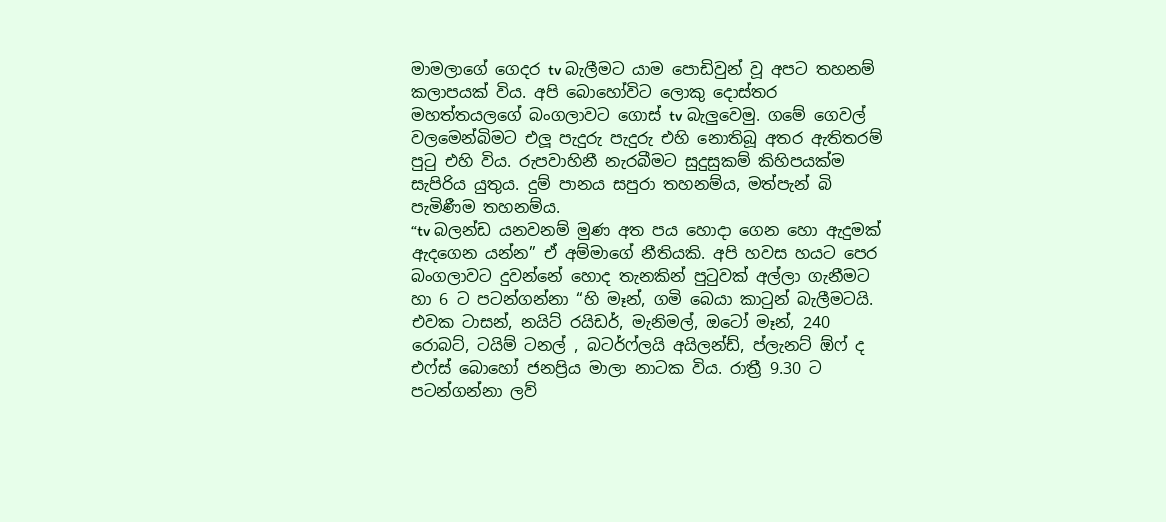මාමලාගේ ගෙදර tv බැලීමට යාම පොඩිවුන් වූ අපට තහනම් කලාපයක් විය. අපි බොහෝවිට ලොකු දොස්තර මහත්තයලගේ බංගලාවට ගොස් tv බැලුවෙමු. ගමේ ගෙවල් වලමෙන්බිමට එලූ පැදුරු පැදුරු එහි නොතිබූ අතර ඇතිතරම් පුටු එහි විය. රුපවාහිනී නැරබීමට සුදුසුකම් කිහිපයක්ම සැපිරිය යුතුය. දුම් පානය සපුරා තහනම්ය, මත්පැන් බි පැමිණීම තහනම්ය.
“tv බලන්ඩ යනවනම් මුණ අත පය හොදා ගෙන හො ඇදුමක් ඇදගෙන යන්න” ඒ අම්මාගේ නීතියකි. අපි හවස හයට පෙර බංගලාවට දුවන්නේ හොද තැනකින් පුටුවක් අල්ලා ගැනීමට හා 6 ට පටන්ගන්නා “හි මෑන්, ගමි බෙයා කාටුන් බැලීමටයි. එවක ටාසන්, නයිට් රයිඩර්, මැනිමල්, ඔටෝ මෑන්, 240 රොබට්, ටයිම් ටනල් , බටර්ෆ්ලයි අයිලන්ඩ්, ප්ලැනට් ඕෆ් ද එෆ්ස් බොහෝ ජනප්‍රිය මාලා නාටක විය. රාත්‍රී 9.30 ට පටන්ගන්නා ලව්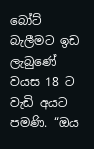බෝට් බැලීමට ඉඩ ලැබුණේ වයස 18 ට වැඩි අයට පමණි. “ඔය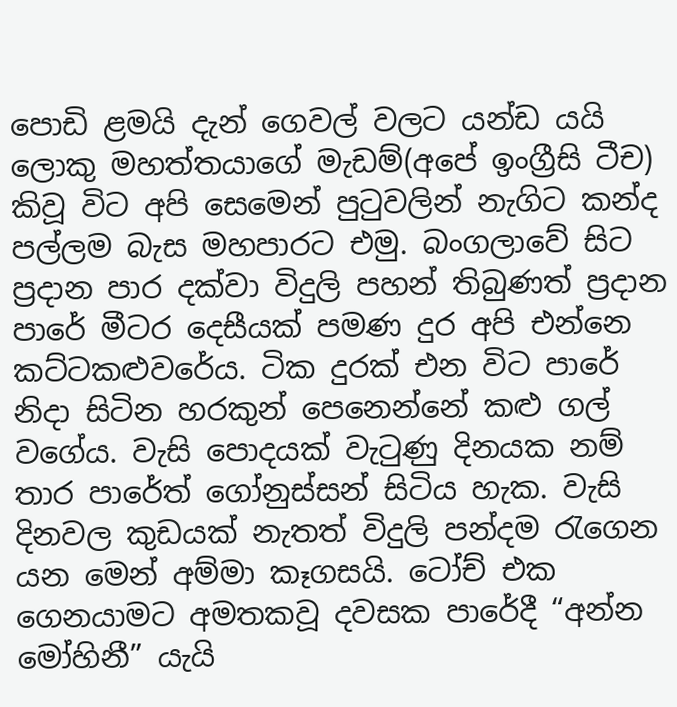පොඩි ළමයි දැන් ගෙවල් වලට යන්ඩ යයි ලොකු මහත්තයාගේ මැඩම්(අපේ ඉංග්‍රීසි ටීච) කිවූ විට අපි සෙමෙන් පුටුවලින් නැගිට කන්ද පල්ලම බැස මහපාරට එමු. බංගලාවේ සිට ප්‍රදාන පාර දක්වා විදුලි පහන් තිබුණත් ප්‍රදාන පාරේ මීටර දෙසීයක් පමණ දුර අපි එන්නෙ කට්ටකළුවරේය. ටික දුරක් එන විට පාරේ නිදා සිටින හරකුන් පෙනෙන්නේ කළු ගල් වගේය. වැසි පොදයක් වැටුණු දිනයක නම් තාර පාරේත් ගෝනුස්සන් සිටිය හැක. වැසි දිනවල කුඩයක් නැතත් විදුලි පන්දම රැගෙන යන මෙන් අම්මා කෑගසයි. ටෝච් එක ගෙනයාමට අමතකවූ දවසක පාරේදී “අන්න මෝහිනී” යැයි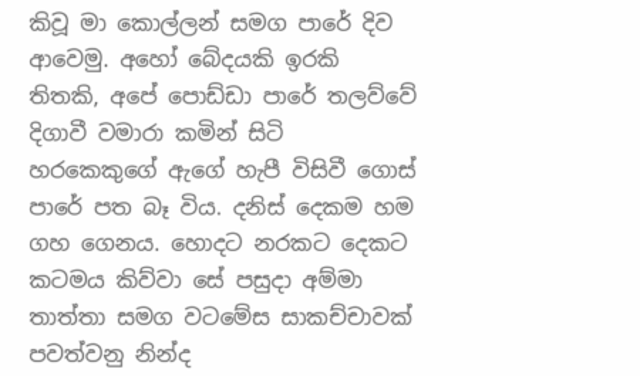කිවූ මා කොල්ලන් සමග පාරේ දිව ආවෙමු. අහෝ බේදයකි ඉරකි තිතකි, අපේ පොඩ්ඩා පාරේ තලව්වේ දිගාවී වමාරා කමින් සිටි හරකෙකුගේ ඇගේ හැපී විසිවී ගොස් පාරේ පත බෑ විය. දනිස් දෙකම හම ගහ ගෙනය. හොදට නරකට දෙකට කටමය කිව්වා සේ පසුදා අම්මා තාත්තා සමග වටමේස සාකච්චාවක් පවත්වනු නින්ද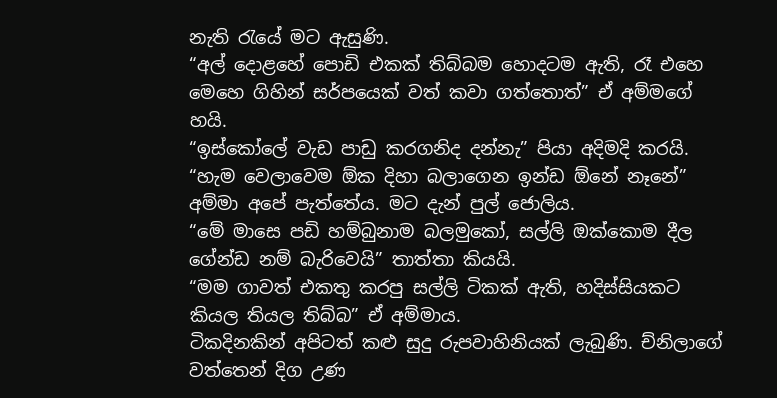නැති රැයේ මට ඇසුණි.
“අල් දොළහේ පොඩි එකක් තිබ්බම හොදටම ඇති, රෑ එහෙ මෙහෙ ගිහින් සර්පයෙක් වත් කවා ගත්තොත්” ඒ අම්මගේ හයි.
“ඉස්කෝලේ වැඩ පාඩු කරගනිද දන්නැ” පියා අදිමදි කරයි.
“හැම වෙලාවෙම ඕක දිහා බලාගෙන ඉන්ඩ ඕනේ නෑනේ” අම්මා අපේ පැත්තේය. මට දැන් පුල් ජොලිය.
“මේ මාසෙ පඩි හම්බුනාම බලමුකෝ, සල්ලි ඔක්කොම දීල ගේන්ඩ නම් බැරිවෙයි” තාත්තා කියයි.
“මම ගාවත් එකතු කරපු සල්ලි ටිකක් ඇති, හදිස්සියකට කියල තියල තිබ්බ” ඒ අම්මාය.
ටිකදිනකින් අපිටත් කළු සුදු රුපවාහිනියක් ලැබුණි. ච්නිලාගේ වත්තෙන් දිග උණ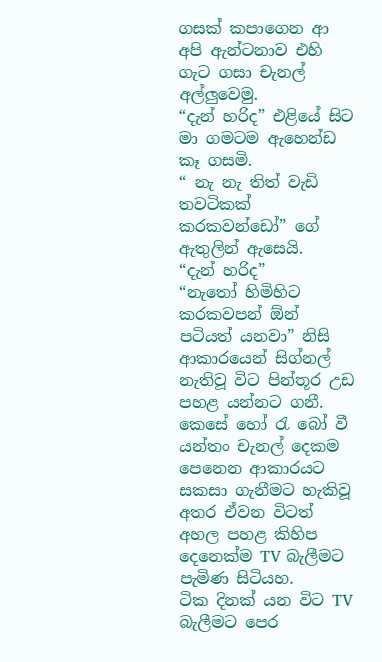ගසක් කපාගෙන ආ අපි ඇන්ටනාව එහි ගැට ගසා චැනල් අල්ලුවෙමු.
“දැන් හරිද” එළියේ සිට මා ගමටම ඇහෙන්ඩ කෑ ගසමි.
“ නැ නැ තිත් වැඩි  තවටිකක් කරකවන්ඩෝ” ගේ ඇතුලින් ඇසෙයි.
“දැන් හරිද”
“නැතෝ හිමිහිට කරකවපන් ඕන් පටියත් යනවා” නිසි ආකාරයෙන් සිග්නල් නැතිවූ විට පින්තූර උඩ පහළ යන්නට ගනී. කෙසේ හෝ රැ බෝ වී යන්තං චැනල් දෙකම පෙනෙන ආකාරයට සකසා ගැනීමට හැකිවූ අතර ඒවන විටත් අහල පහළ කිහිප දෙනෙක්ම TV බැලීමට පැමිණ සිටියහ.
ටික දිනක් යන විට TV බැලීමට පෙර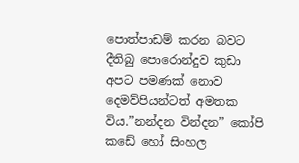පොත්පාඩම් කරන බවට දීතිබු පොරොන්දුව කුඩා අපට පමණක් නොව දෙමව්පියන්ටත් අමතක විය.”නන්දන වින්දන” කෝපි කඩේ හෝ සිංහල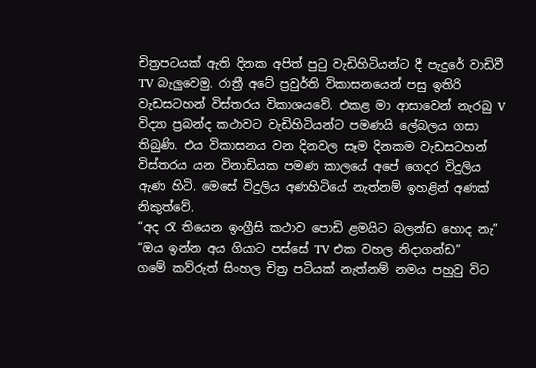චිත්‍රපටයක් ඇති දිනක අපිත් පුටු වැඩිහිටියන්ට දී පැදුරේ වාඩිවී TV බැලුවෙමු. රාත්‍රී අටේ ප්‍රවුර්ති විකාසනයෙන් පසු ඉතිරි වැඩසටහන් විස්තරය විකාශයවේ. එකළ මා ආසාවෙන් නැරබු V විද්‍යා ප්‍රබන්ද කථාවට වැඩිහිටියන්ට පමණයි ලේබලය ගසා තිබුණි. එය විකාසනය වන දිනවල සෑම දිනකම වැඩසටහන් විස්තරය යන විනාඩියක පමණ කාලයේ අපේ ගෙදර විදුලිය ඇණ හිටි. මෙසේ විදුලිය අණහිටියේ නැත්නම් ඉහළින් අණක් නිකුත්වේ.
“අද රැ තියෙන ඉංග්‍රීසි කථාව පොඩි ළමයිට බලන්ඩ හොද නැ”
“ඔය ඉන්න අය ගියාට පස්සේ TV එක වහල නිදාගන්ඩ”
ගමේ කව්රුත් සිංහල චිත්‍ර පටියක් නැත්නම් නමය පහුවු විට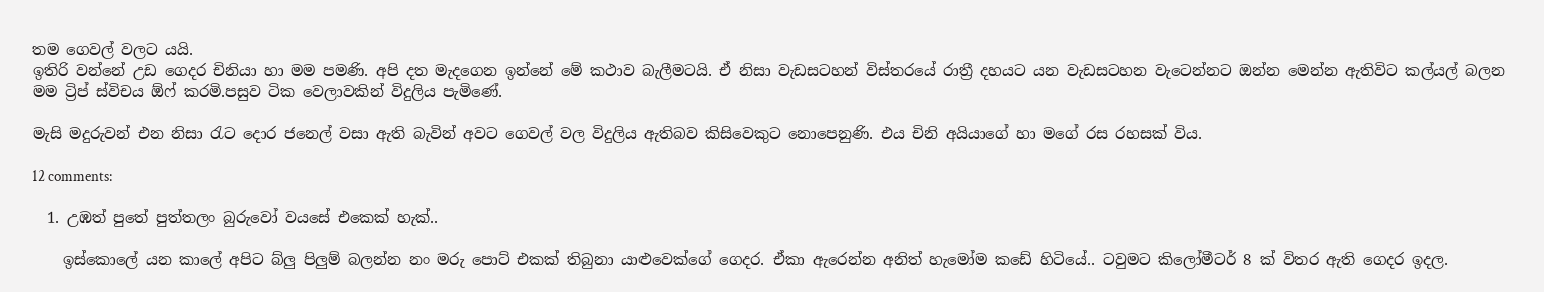තම ගෙවල් වලට යයි.
ඉතිරි වන්නේ උඩ ගෙදර චිනියා හා මම පමණි. අපි දත මැදගෙන ඉන්නේ මේ කථාව බැලීමටයි. ඒ නිසා වැඩසටහන් විස්තරයේ රාත්‍රී දහයට යන වැඩසටහන වැටෙන්නට ඔන්න මෙන්න ඇතිවිට කල්යල් බලන මම ට්‍රිප් ස්විචය ඕෆ් කරමි.පසුව ටික වෙලාවකින් විදුලිය පැමිණේ.

මැසි මදුරුවන් එන නිසා රැට දොර ජනෙල් වසා ඇති බැවින් අවට ගෙවල් වල විදුලිය ඇතිබව කිසිවෙකුට නොපෙනුණි. එය චිනි අයියාගේ හා මගේ රස රහසක් විය.

12 comments:

  1. උඹත් පුතේ පුත්තලං බුරුවෝ වයසේ එකෙක් හැක්..

    ඉස්කොලේ යන කාලේ අපිට බ්ලු පිලුම් බලන්න නං මරු පොට් එකක් තිබුනා යාළුවෙක්ගේ ගෙදර. ඒකා ඇරෙන්න අනිත් හැමෝම කඩේ හිටියේ.. ටවුමට කිලෝමීටර් 8 ක් විතර ඇති ගෙදර ඉදල.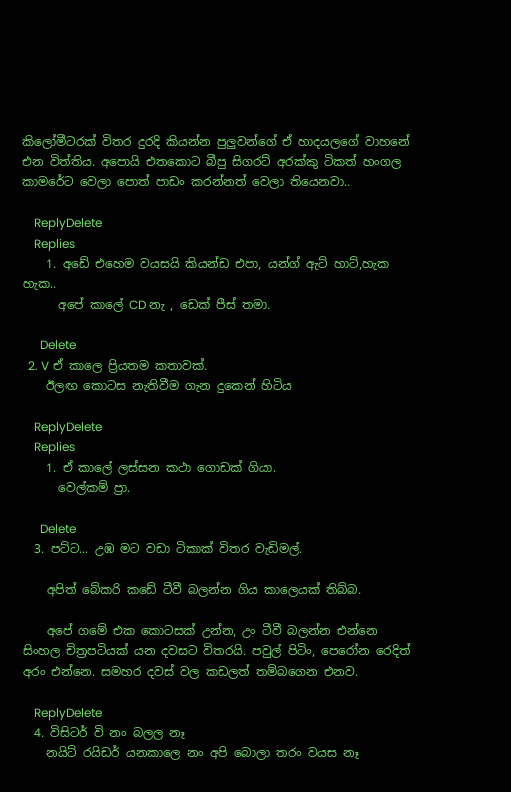කිලෝමීටරක් විතර දුරදි කියන්න පුලුවන්ගේ ඒ හාදයලගේ වාහනේ එන විත්තිය. අපොයි එතකොට බීපු සිගරට් අරක්කු ටිකත් හංගල කාමරේට වෙලා පොත් පාඩං කරන්නත් වෙලා තියෙනවා..

    ReplyDelete
    Replies
    1. අඩේ එහෙම වයසයි කියන්ඩ එපා, යන්ග් ඇට් හාට්,හැක හැක..
      අපේ කාලේ CD නැ , ඩෙක් පීස් තමා.

      Delete
  2. V ඒ කාලෙ ප්‍රියතම කතාවක්.
    ඊලඟ කොටස නැතිවීම ගැන දුකෙන් හිටිය

    ReplyDelete
    Replies
    1. ඒ කාලේ ලස්සන කථා ගොඩක් ගියා.
      වෙල්කම් ප්‍රා.

      Delete
  3. පට්ට... උඹ මට වඩා ටිකාක් විතර වැඩිමල්.

    අපිත් බේකරි කඩේ ටීවී බලන්න ගිය කාලෙයක් තිබ්බ.

    අපේ ගමේ එක කොටසක් උන්න, උං ටීවී බලන්න එන්නෙ සිංහල චිත්‍රපටියක් යන දවසට විතරයි. පවුල් පිටිං, පෙරෝන රෙදිත් අරං එන්නෙ. සමහර දවස් වල කඩලත් තම්බගෙන එනව.

    ReplyDelete
  4. විසිටර් වි නං බලල නෑ
    නයිට් රයිඩර් යනකාලෙ නං අපි බොලා තරං වයස නෑ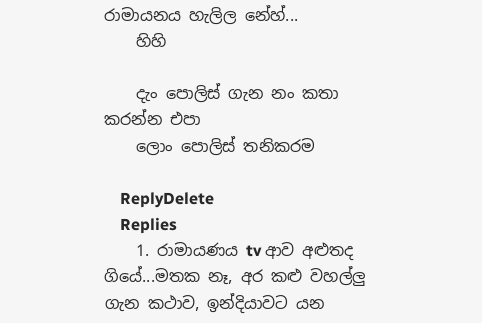රාමායනය හැලිල නේහ්...
    හිහි

    දැං පොලිස් ගැන නං කතා කරන්න එපා
    ලොං පොලිස් තනිකරම

    ReplyDelete
    Replies
    1. රාමායණය tv ආව අළුතද ගියේ...මතක නෑ, අර කළු වහල්ලු ගැන කථාව, ඉන්දියාවට යන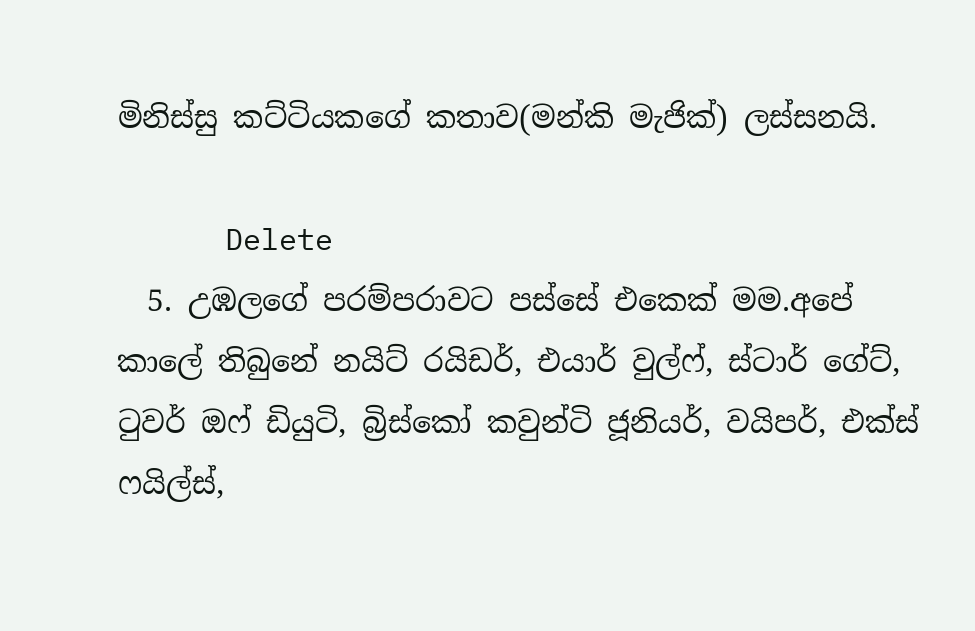මිනිස්සු කට්ටියකගේ කතාව(මන්කි මැජික්) ලස්සනයි.

      Delete
  5. උඹලගේ පරම්පරාවට පස්සේ එකෙක් මම.අපේ කාලේ තිබුනේ නයිට් රයිඩර්, එයාර් වුල්ෆ්, ස්ටාර් ගේට්, ටුවර් ඔෆ් ඩියුටි, බ්‍රිස්කෝ කවුන්ටි ජූනියර්, වයිපර්, එක්ස් ෆයිල්ස්,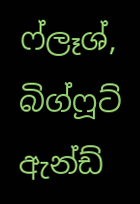ෆ්ලෑශ්, බිග්ෆූට් ඇන්ඩ්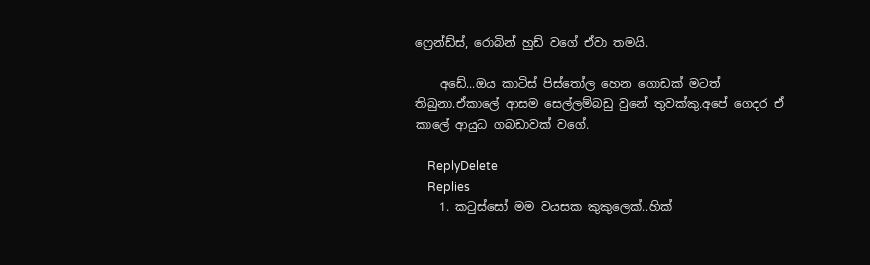ෆ්‍රෙන්ඩ්ස්, රොබින් හුඩ් වගේ ඒවා තමයි.

    අඩේ...ඔය කාටිස් පිස්තෝල හෙන ගොඩක් මටත් තිබුනා.ඒකාලේ ආසම සෙල්ලම්බඩු වුනේ තුවක්කු.අපේ ගෙදර ඒ කාලේ ආයුධ ගබඩාවක් වගේ.

    ReplyDelete
    Replies
    1. කටුස්සෝ මම වයසක කුකුලෙක්..හික්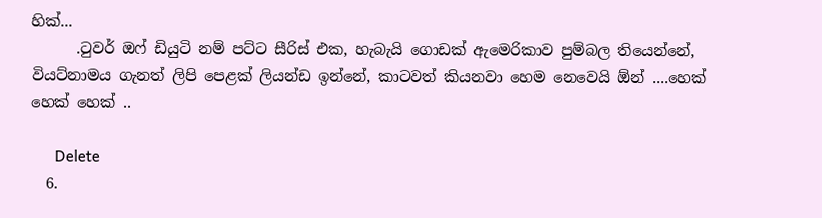හික්...
      .ටුවර් ඔෆ් ඩියුටි නම් පට්ට සීරිස් එක, හැබැයි ගොඩක් ඇමෙරිකාව පුම්බල තියෙන්නේ, වියට්නාමය ගැනත් ලිපි පෙළක් ලියන්ඩ ඉන්නේ, කාටවත් කියනවා හෙම නෙවෙයි ඕන් ....හෙක් හෙක් හෙක් ..

      Delete
  6.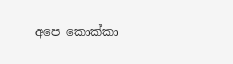අපෙ කොක්කා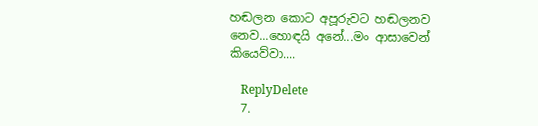හඬලන කොට අපූරුවට හඬලනව නෙව...හොඳයි අනේ...මං ආසාවෙන් කියෙව්වා....

    ReplyDelete
  7.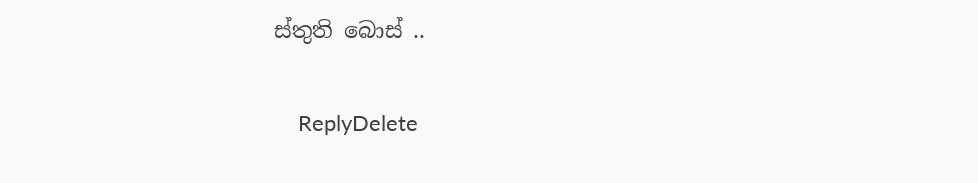ස්තුති බොස් ..

    ReplyDelete